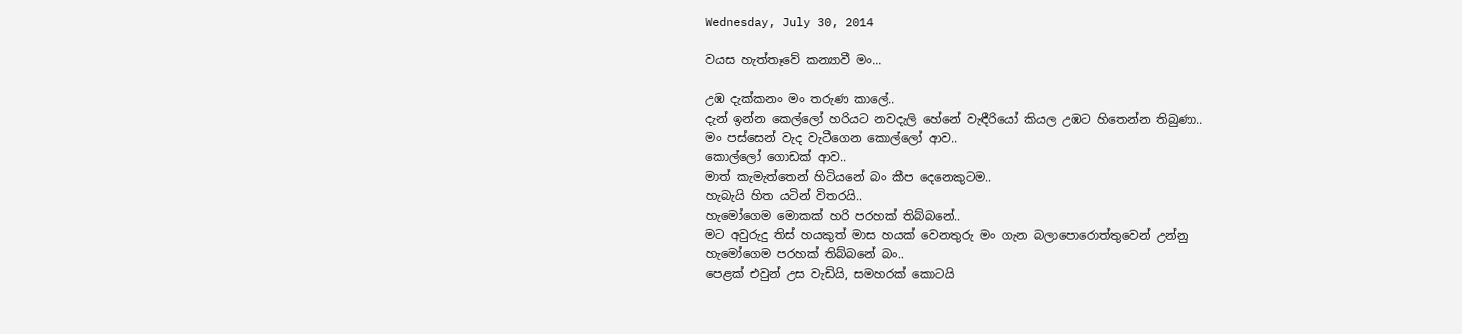Wednesday, July 30, 2014

වයස හැත්තෑවේ කන්‍යාවී මං...

උඹ දැක්කනං මං තරුණ කාලේ..
දැන් ඉන්න කෙල්ලෝ හරියට නවදැලි හේනේ වැඳීරියෝ කියල උඹට හිතෙන්න තිබුණා..
මං පස්සෙන් වැද වැටීගෙන කොල්ලෝ ආව..
කොල්ලෝ ගොඩක් ආව..
මාත් කැමැත්තෙන් හිටියනේ බං කීප දෙනෙකුටම..
හැබැයි හිත යටින් විතරයි..
හැමෝගෙම මොකක් හරි පරහක් තිබ්බනේ..
මට අවුරුදු තිස් හයකුත් මාස හයක් වෙනතුරු මං ගැන බලාපොරොත්තුවෙන් උන්නු
හැමෝගෙම පරහක් තිබ්බනේ බං..
පෙළක් එවුන් උස වැඩියි, සමහරක් කොටයි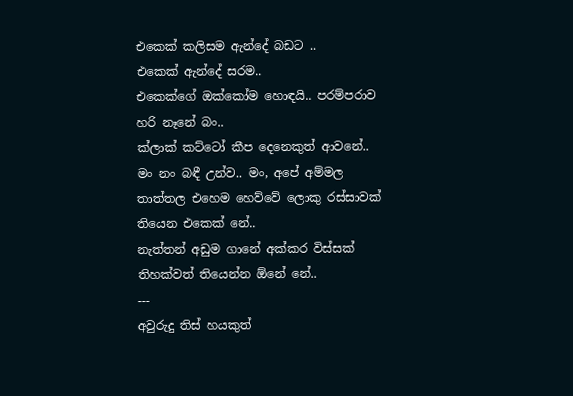එකෙක් කලිසම ඇන්දේ බඩට ..
එකෙක් ඇන්දේ සරම..
එකෙක්ගේ ඔක්කෝම හොඳයි.. පරම්පරාව හරි නෑනේ බං..
ක්ලාක් කට්ටෝ කීප දෙනෙකුත් ආවනේ..
මං නං බඳී උන්ව.. මං, අපේ අම්මල තාත්තල එහෙම හෙව්වේ ලොකු රස්සාවක් තියෙන එකෙක් නේ..
නැත්තන් අඩුම ගානේ අක්කර විස්සක් තිහක්වත් තියෙන්න ඕනේ නේ..
---
අවුරුදු තිස් හයකුත්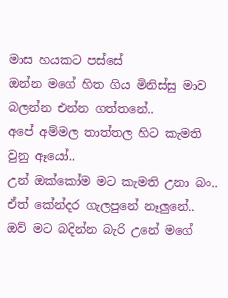මාස හයකට පස්සේ
ඔන්න මගේ හිත ගිය මිනිස්සු මාව බලන්න එන්න ගත්තනේ..
අපේ අම්මල තාත්තල හිට කැමති වුනු ඈයෝ..
උන් ඔක්කෝම මට කැමති උනා බං..
ඒත් කේන්දර ගැලපුනේ නෑලුනේ..
ඔව් මට බදින්න බැරි උනේ මගේ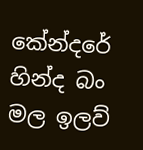කේන්දරේ හින්ද බං
මල ඉලව්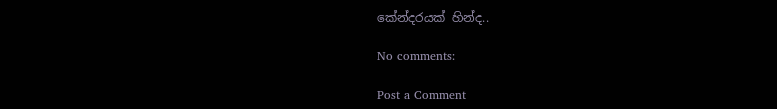කේන්දරයක් හින්ද..

No comments:

Post a Comment